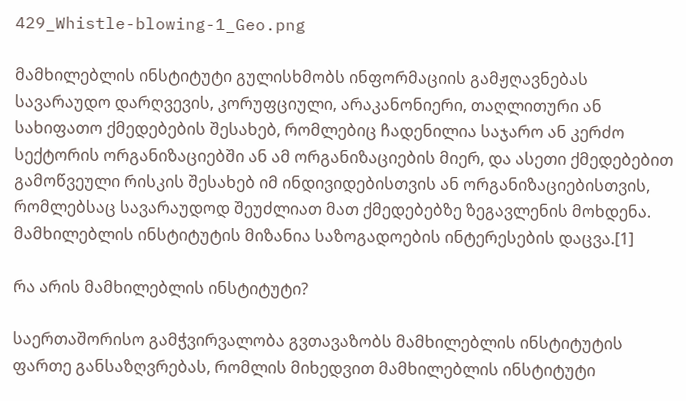429_Whistle-blowing-1_Geo.png

მამხილებლის ინსტიტუტი გულისხმობს ინფორმაციის გამჟღავნებას სავარაუდო დარღვევის, კორუფციული, არაკანონიერი, თაღლითური ან სახიფათო ქმედებების შესახებ, რომლებიც ჩადენილია საჯარო ან კერძო სექტორის ორგანიზაციებში ან ამ ორგანიზაციების მიერ, და ასეთი ქმედებებით გამოწვეული რისკის შესახებ იმ ინდივიდებისთვის ან ორგანიზაციებისთვის, რომლებსაც სავარაუდოდ შეუძლიათ მათ ქმედებებზე ზეგავლენის მოხდენა. მამხილებლის ინსტიტუტის მიზანია საზოგადოების ინტერესების დაცვა.[1]

რა არის მამხილებლის ინსტიტუტი?

საერთაშორისო გამჭვირვალობა გვთავაზობს მამხილებლის ინსტიტუტის ფართე განსაზღვრებას, რომლის მიხედვით მამხილებლის ინსტიტუტი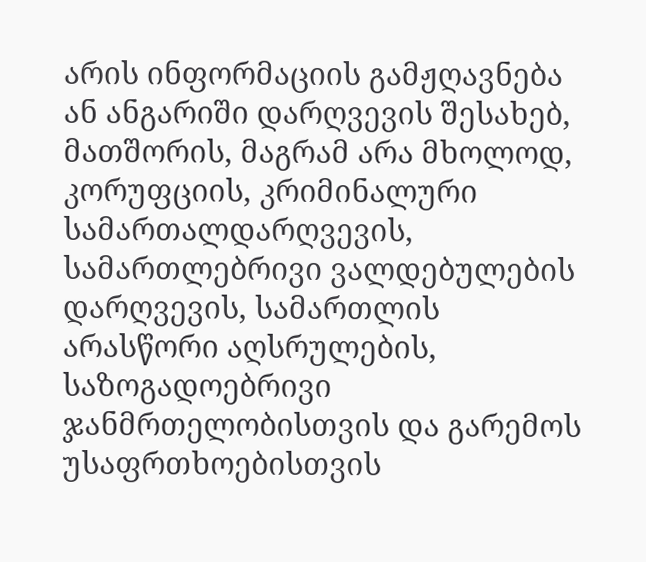არის ინფორმაციის გამჟღავნება ან ანგარიში დარღვევის შესახებ, მათშორის, მაგრამ არა მხოლოდ, კორუფციის, კრიმინალური სამართალდარღვევის, სამართლებრივი ვალდებულების დარღვევის, სამართლის არასწორი აღსრულების, საზოგადოებრივი ჯანმრთელობისთვის და გარემოს უსაფრთხოებისთვის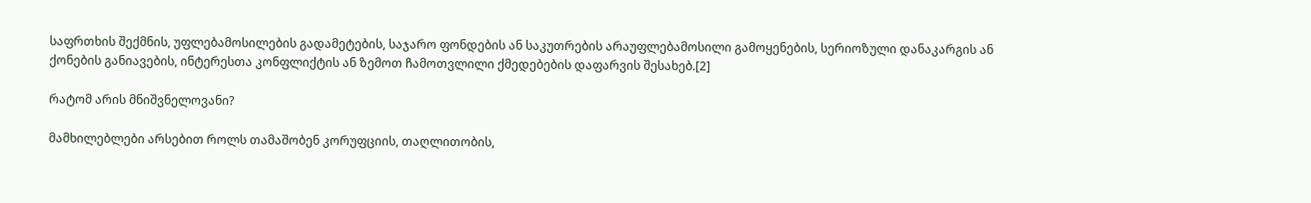საფრთხის შექმნის, უფლებამოსილების გადამეტების, საჯარო ფონდების ან საკუთრების არაუფლებამოსილი გამოყენების, სერიოზული დანაკარგის ან ქონების განიავების, ინტერესთა კონფლიქტის ან ზემოთ ჩამოთვლილი ქმედებების დაფარვის შესახებ.[2]

რატომ არის მნიშვნელოვანი?

მამხილებლები არსებით როლს თამაშობენ კორუფციის, თაღლითობის,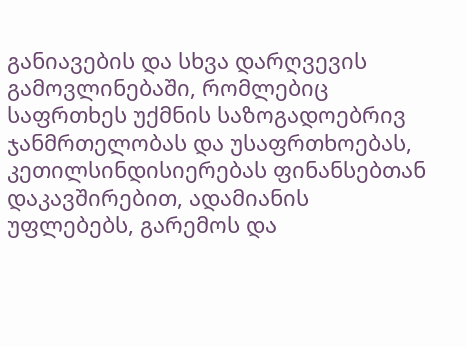განიავების და სხვა დარღვევის გამოვლინებაში, რომლებიც საფრთხეს უქმნის საზოგადოებრივ ჯანმრთელობას და უსაფრთხოებას, კეთილსინდისიერებას ფინანსებთან დაკავშირებით, ადამიანის უფლებებს, გარემოს და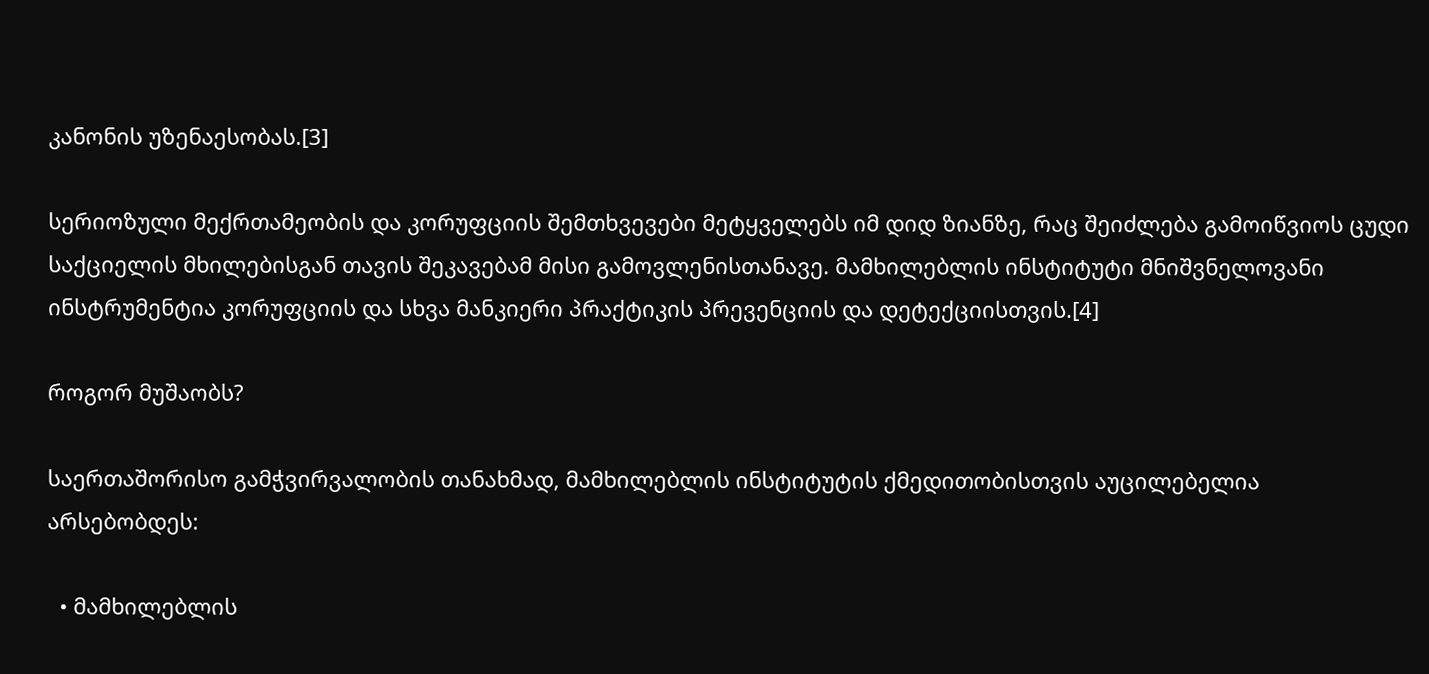კანონის უზენაესობას.[3]

სერიოზული მექრთამეობის და კორუფციის შემთხვევები მეტყველებს იმ დიდ ზიანზე, რაც შეიძლება გამოიწვიოს ცუდი საქციელის მხილებისგან თავის შეკავებამ მისი გამოვლენისთანავე. მამხილებლის ინსტიტუტი მნიშვნელოვანი ინსტრუმენტია კორუფციის და სხვა მანკიერი პრაქტიკის პრევენციის და დეტექციისთვის.[4]

როგორ მუშაობს?

საერთაშორისო გამჭვირვალობის თანახმად, მამხილებლის ინსტიტუტის ქმედითობისთვის აუცილებელია არსებობდეს:

  • მამხილებლის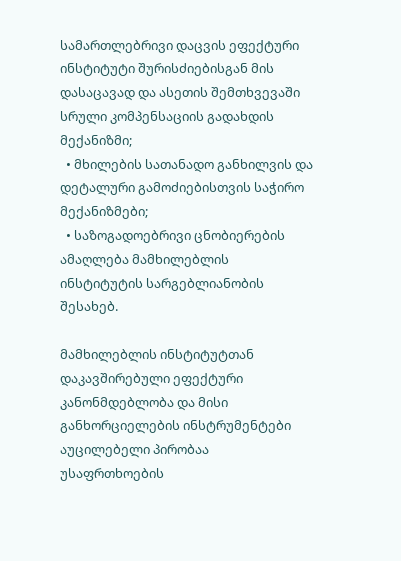სამართლებრივი დაცვის ეფექტური ინსტიტუტი შურისძიებისგან მის დასაცავად და ასეთის შემთხვევაში სრული კომპენსაციის გადახდის მექანიზმი;
  • მხილების სათანადო განხილვის და დეტალური გამოძიებისთვის საჭირო მექანიზმები;
  • საზოგადოებრივი ცნობიერების ამაღლება მამხილებლის ინსტიტუტის სარგებლიანობის შესახებ.

მამხილებლის ინსტიტუტთან დაკავშირებული ეფექტური კანონმდებლობა და მისი განხორციელების ინსტრუმენტები აუცილებელი პირობაა უსაფრთხოების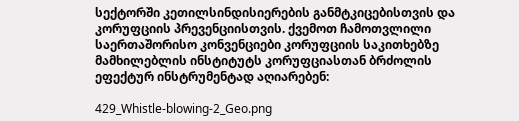სექტორში კეთილსინდისიერების განმტკიცებისთვის და კორუფციის პრევენციისთვის. ქვემოთ ჩამოთვლილი საერთაშორისო კონვენციები კორუფციის საკითხებზე მამხილებლის ინსტიტუტს კორუფციასთან ბრძოლის ეფექტურ ინსტრუმენტად აღიარებენ:

429_Whistle-blowing-2_Geo.png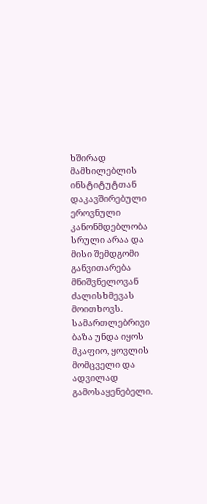ხშირად მამხილებლის ინსტიტუტთან დაკავშირებული ეროვნული კანონმდებლობა სრული არაა და მისი შემდგომი განვითარება მნიშვნელოვან ძალისხმევას მოითხოვს. სამართლებრივი ბაზა უნდა იყოს მკაფიო, ყოვლის მომცველი და ადვილად გამოსაყენებელი.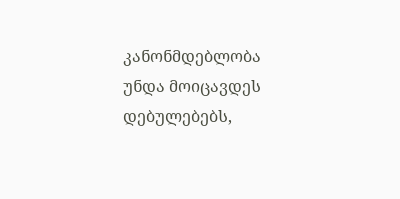კანონმდებლობა უნდა მოიცავდეს დებულებებს,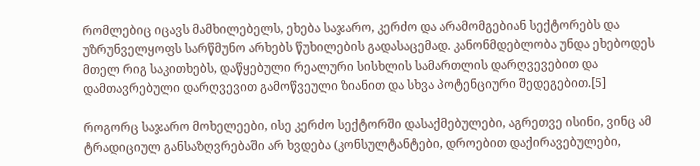რომლებიც იცავს მამხილებელს, ეხება საჯარო, კერძო და არამომგებიან სექტორებს და უზრუნველყოფს სარწმუნო არხებს წუხილების გადასაცემად. კანონმდებლობა უნდა ეხებოდეს მთელ რიგ საკითხებს, დაწყებული რეალური სისხლის სამართლის დარღვევებით და დამთავრებული დარღვევით გამოწვეული ზიანით და სხვა პოტენციური შედეგებით.[5]

როგორც საჯარო მოხელეები, ისე კერძო სექტორში დასაქმებულები, აგრეთვე ისინი, ვინც ამ ტრადიციულ განსაზღვრებაში არ ხვდება (კონსულტანტები, დროებით დაქირავებულები,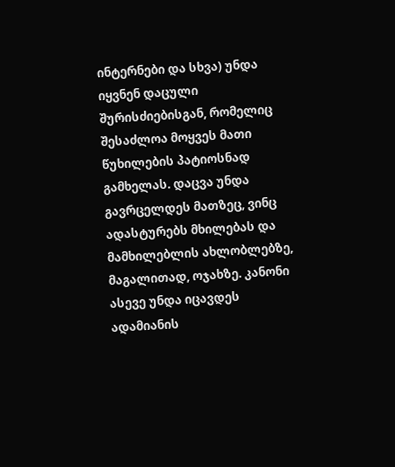ინტერნები და სხვა) უნდა იყვნენ დაცული შურისძიებისგან, რომელიც შესაძლოა მოყვეს მათი წუხილების პატიოსნად გამხელას. დაცვა უნდა გავრცელდეს მათზეც, ვინც ადასტურებს მხილებას და მამხილებლის ახლობლებზე, მაგალითად, ოჯახზე. კანონი ასევე უნდა იცავდეს ადამიანის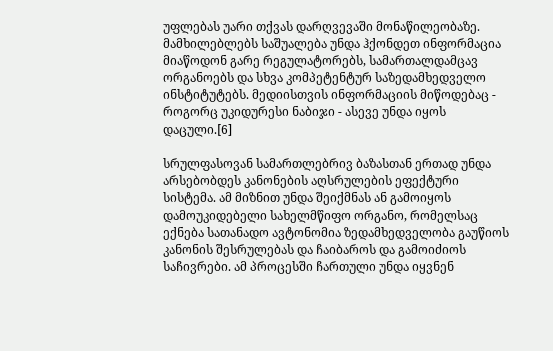უფლებას უარი თქვას დარღვევაში მონაწილეობაზე. მამხილებლებს საშუალება უნდა ჰქონდეთ ინფორმაცია მიაწოდონ გარე რეგულატორებს, სამართალდამცავ ორგანოებს და სხვა კომპეტენტურ საზედამხედველო ინსტიტუტებს. მედიისთვის ინფორმაციის მიწოდებაც - როგორც უკიდურესი ნაბიჯი - ასევე უნდა იყოს დაცული.[6]

სრულფასოვან სამართლებრივ ბაზასთან ერთად უნდა არსებობდეს კანონების აღსრულების ეფექტური სისტემა. ამ მიზნით უნდა შეიქმნას ან გამოიყოს დამოუკიდებელი სახელმწიფო ორგანო, რომელსაც ექნება სათანადო ავტონომია ზედამხედველობა გაუწიოს კანონის შესრულებას და ჩაიბაროს და გამოიძიოს საჩივრები. ამ პროცესში ჩართული უნდა იყვნენ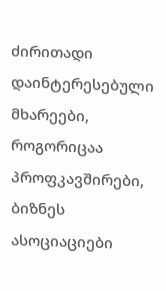ძირითადი დაინტერესებული მხარეები, როგორიცაა პროფკავშირები, ბიზნეს ასოციაციები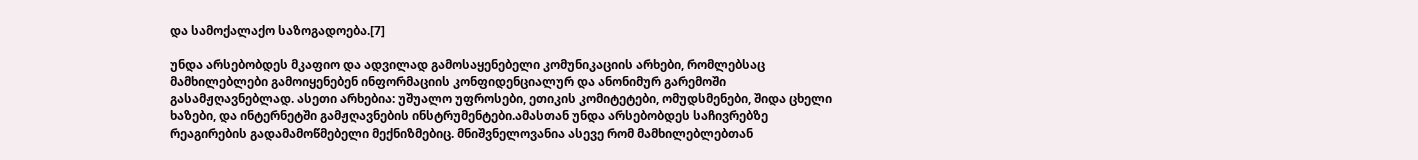და სამოქალაქო საზოგადოება.[7]

უნდა არსებობდეს მკაფიო და ადვილად გამოსაყენებელი კომუნიკაციის არხები, რომლებსაც მამხილებლები გამოიყენებენ ინფორმაციის კონფიდენციალურ და ანონიმურ გარემოში გასამჟღავნებლად. ასეთი არხებია: უშუალო უფროსები, ეთიკის კომიტეტები, ომუდსმენები, შიდა ცხელი ხაზები, და ინტერნეტში გამჟღავნების ინსტრუმენტები.ამასთან უნდა არსებობდეს საჩივრებზე რეაგირების გადამამოწმებელი მექნიზმებიც. მნიშვნელოვანია ასევე რომ მამხილებლებთან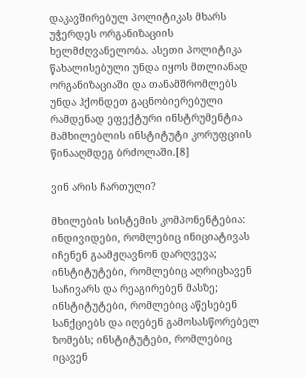დაკავშირებულ პოლიტიკას მხარს უჭერდეს ორგანიზაციის ხელმძღვანელობა. ასეთი პოლიტიკა წახალისებული უნდა იყოს მთლიანად ორგანიზაციაში და თანამშრომლებს უნდა ჰქონდეთ გაცნობიერებული რამდენად ეფექტური ინსტრუმენტია მამხილებლის ინსტიტუტი კორუფციის წინააღმდეგ ბრძოლაში.[8]

ვინ არის ჩართული?

მხილების სისტემის კომპონენტებია: ინდივიდები, რომლებიც ინიციატივას იჩენენ გაამჟღავნონ დარღვევა; ინსტიტუტები, რომლებიც აღრიცხავენ საჩივარს და რეაგირებენ მასზე; ინსტიტუტები, რომლებიც აწესებენ სანქციებს და იღებენ გამოსასწორებელ ზომებს; ინსტიტუტები, რომლებიც იცავენ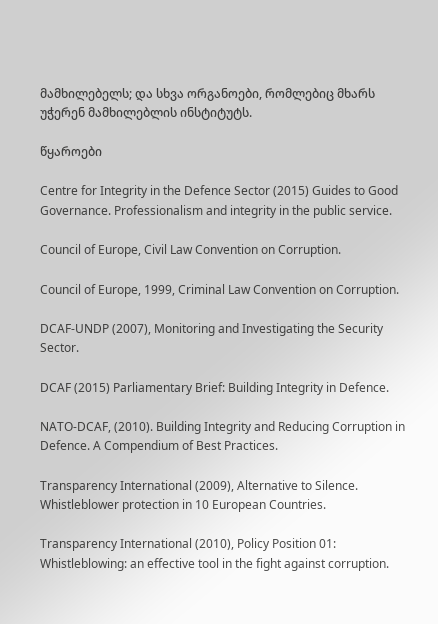მამხილებელს; და სხვა ორგანოები, რომლებიც მხარს უჭერენ მამხილებლის ინსტიტუტს.

წყაროები

Centre for Integrity in the Defence Sector (2015) Guides to Good Governance. Professionalism and integrity in the public service.

Council of Europe, Civil Law Convention on Corruption.

Council of Europe, 1999, Criminal Law Convention on Corruption.

DCAF-UNDP (2007), Monitoring and Investigating the Security Sector.

DCAF (2015) Parliamentary Brief: Building Integrity in Defence.

NATO-DCAF, (2010). Building Integrity and Reducing Corruption in Defence. A Compendium of Best Practices.

Transparency International (2009), Alternative to Silence. Whistleblower protection in 10 European Countries.

Transparency International (2010), Policy Position 01: Whistleblowing: an effective tool in the fight against corruption.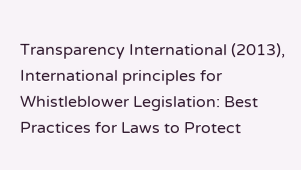Transparency International (2013), International principles for Whistleblower Legislation: Best Practices for Laws to Protect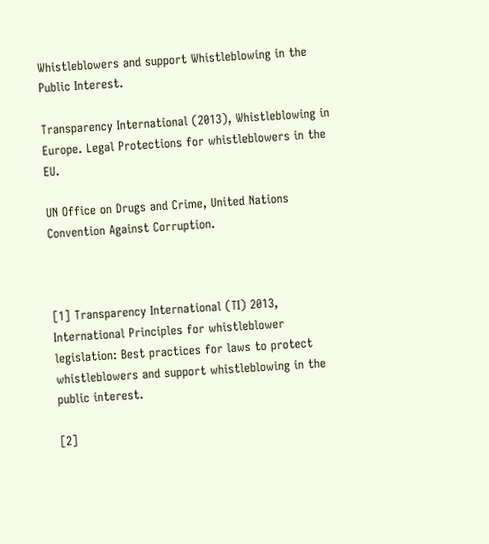Whistleblowers and support Whistleblowing in the Public Interest.

Transparency International (2013), Whistleblowing in Europe. Legal Protections for whistleblowers in the EU.

UN Office on Drugs and Crime, United Nations Convention Against Corruption.



[1] Transparency International (TI) 2013, International Principles for whistleblower legislation: Best practices for laws to protect whistleblowers and support whistleblowing in the public interest.

[2]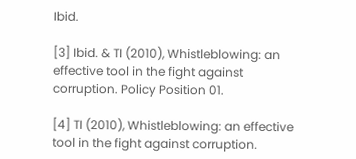Ibid.

[3] Ibid. & TI (2010), Whistleblowing: an effective tool in the fight against corruption. Policy Position 01.

[4] TI (2010), Whistleblowing: an effective tool in the fight against corruption.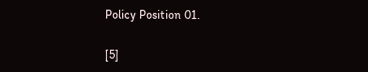Policy Position 01.

[5]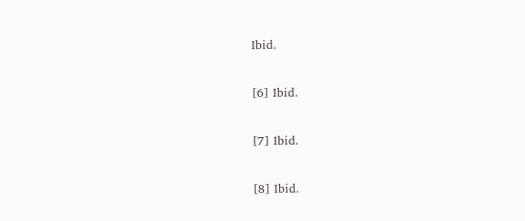Ibid.

[6] Ibid.

[7] Ibid.

[8] Ibid.